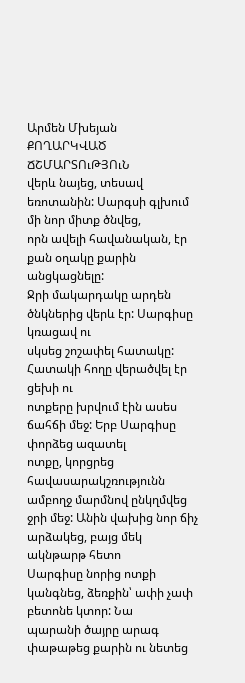Արմեն Մխեյան
ՔՈՂԱՐԿՎԱԾ ՃՇՄԱՐՏՈւԹՅՈւՆ
վերև նայեց, տեսավ եռոտանին: Սարգսի գլխում մի նոր միտք ծնվեց,
որն ավելի հավանական, էր քան օղակը քարին անցկացնելը:
Ջրի մակարդակը արդեն ծնկներից վերև էր: Սարգիսը կռացավ ու
սկսեց շոշափել հատակը: Հատակի հողը վերածվել էր ցեխի ու
ոտքերը խրվում էին ասես ճահճի մեջ: Երբ Սարգիսը փորձեց ազատել
ոտքը, կորցրեց հավասարակշռությունն ամբողջ մարմնով ընկղմվեց
ջրի մեջ: Անին վախից նոր ճիչ արձակեց, բայց մեկ ակնթարթ հետո
Սարգիսը նորից ոտքի կանգնեց, ձեռքին՝ ափի չափ բետոնե կտոր: Նա
պարանի ծայրը արագ փաթաթեց քարին ու նետեց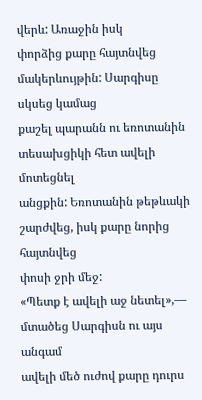վերև: Առաջին իսկ
փորձից քարը հայտնվեց մակերևույթին: Սարգիսը սկսեց կամաց
քաշել պարանն ու եռոտանին տեսախցիկի հետ ավելի մոտեցնել
անցքին: Եռոտանին թեթևակի շարժվեց, իսկ քարը նորից հայտնվեց
փոսի ջրի մեջ:
«Պետք է ավելի աջ նետել»,― մտածեց Սարգիսն ու այս անգամ
ավելի մեծ ուժով քարը դուրս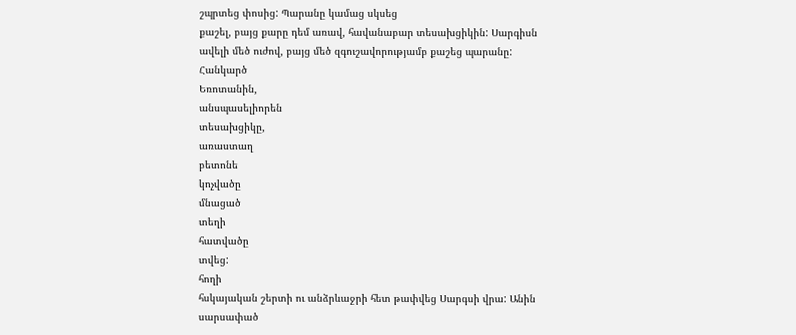շպրտեց փոսից: Պարանը կամաց սկսեց
քաշել, բայց քարը դեմ առավ, հավանաբար տեսախցիկին: Սարգիսն
ավելի մեծ ուժով, բայց մեծ զգուշավորությամբ քաշեց պարանը:
Հանկարծ
Եռոտանին,
անսպասելիորեն
տեսախցիկը,
առաստաղ
բետոնե
կոչվածը
մնացած
տեղի
հատվածը
տվեց:
հողի
հսկայական շերտի ու անձրևաջրի հետ թափվեց Սարգսի վրա: Անին
սարսափած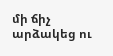մի ճիչ արձակեց ու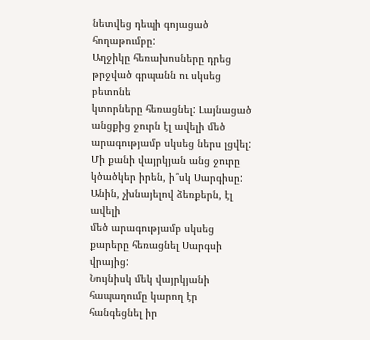նետվեց դեպի գոյացած հողաթումբը:
Աղջիկը հեռախոսները դրեց թրջված գրպանն ու սկսեց բետոնե
կտորները հեռացնել: Լայնացած անցքից ջուրն էլ ավելի մեծ
արագությամբ սկսեց ներս լցվել: Մի քանի վայրկյան անց ջուրը
կծածկեր իրեն, ի՞սկ Սարգիսը: Անին, չխնայելով ձեռքերն, էլ ավելի
մեծ արագությամբ սկսեց քարերը հեռացնել Սարգսի վրայից:
Նույնիսկ մեկ վայրկյանի հապաղումը կարող էր հանգեցնել իր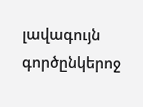լավագույն
գործընկերոջ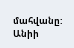մահվանը:
Անիի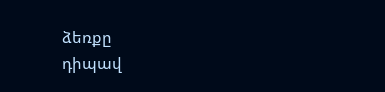ձեռքը
դիպավ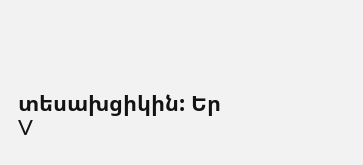տեսախցիկին: Եր V